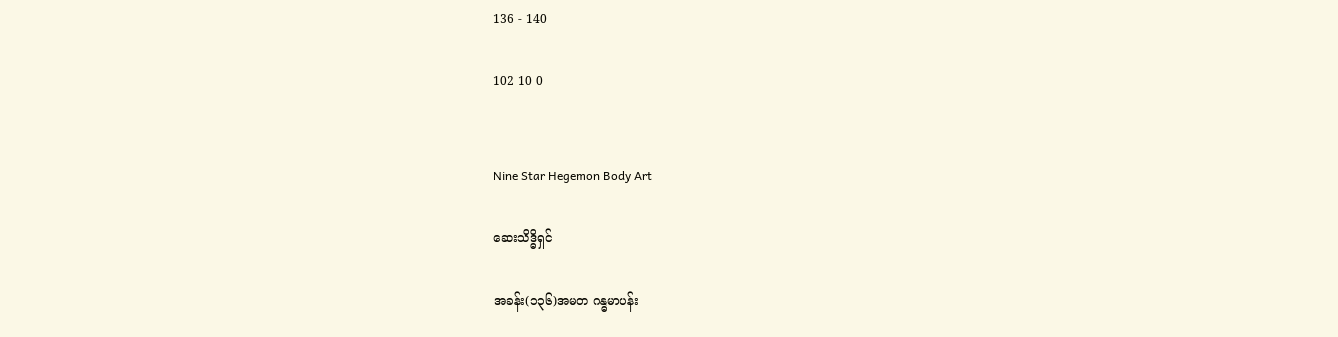136 - 140

102 10 0


Nine Star Hegemon Body Art

ဆေးသိဒ္ဓိရှင်

အခန်း(၁၃၆)အမတ ဂန္ဓမာပန်း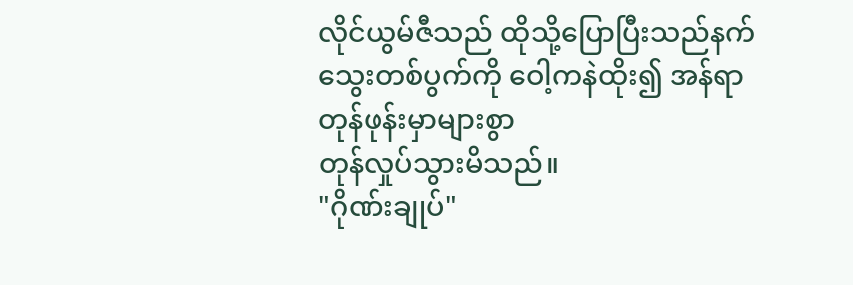လိုင်ယွမ်ဇီသည် ထိုသို့ပြောပြီးသည်နက်
သွေးတစ်ပွက်ကို ဝေါ့ကနဲထိုး၍ အန်ရာ
တုန်ဖုန်းမှာများစွာ
တုန်လှုပ်သွားမိသည်။
"ဂိုဏ်းချုပ်"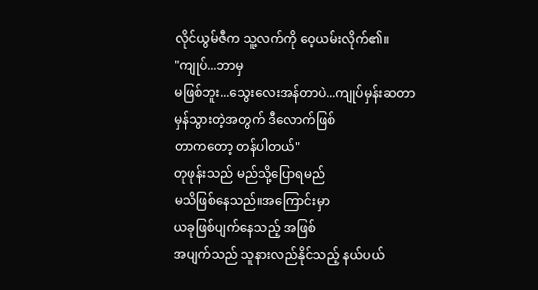လိုင်ယွမ်ဇီက သူ့လက်ကို ဝေ့ယမ်းလိုက်၏။
"ကျုပ်...ဘာမှ
မဖြစ်ဘူး...သွေးလေးအန်တာပဲ...ကျုပ်မှန်းဆတာ
မှန်သွားတဲ့အတွက် ဒီလောက်ဖြစ်
တာကတော့ တန်ပါတယ်"
တုဖုန်းသည် မည်သို့ပြောရမည်
မသိဖြစ်နေသည်။အကြောင်းမှာ
ယခုဖြစ်ပျက်နေသည့် အဖြစ်
အပျက်သည် သူနားလည်နိုင်သည့် နယ်ပယ်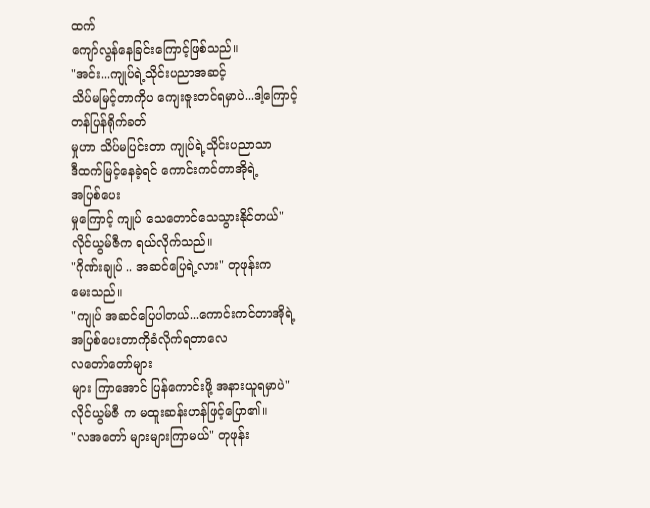ထက်
ကျော်လွန်နေခြင်းကြောင့်ဖြစ်သည်။
"အင်း...ကျုပ်ရဲ့သိုင်းပညာအဆင့်
သိပ်မမြင့်တာကိုပ ကျေးဇူးတင်ရမှာပဲ...ဒါ့ကြောင့်
တန်ပြန်ရိုက်ခတ်
မှုဟာ သိပ်မပြင်းတာ ကျုပ်ရဲ့သိုင်းပညာသာ
ဒီထက်မြင့်နေခဲ့ရင် ကောင်းကင်တာအိုရဲ့
အပြစ်ပေး
မှုကြောင့် ကျုပ် သေတောင်သေသွားနိုင်တယ်"
လိုင်ယွမ်ဇီက ရယ်လိုက်သည်။
"ဂိုဏ်းချုပ် .. အဆင်ပြေရဲ့လား" တုဖုန်းက
မေးသည်။
"ကျုပ် အဆင်ပြေပါတယ်...ကောင်းကင်တာအိုရဲ့
အပြစ်ပေးတာကိုခံလိုက်ရတာလေ
လတော်တော်များ
များ ကြာအောင် ပြန်ကောင်းဖို့ အနားယူရမှာပဲ"
လိုင်ယွမ်ဇီ က မထူးဆန်းဟန်ဖြင့်ပြော၏။
"လအတော် များများကြာမယ်" တုဖုန်း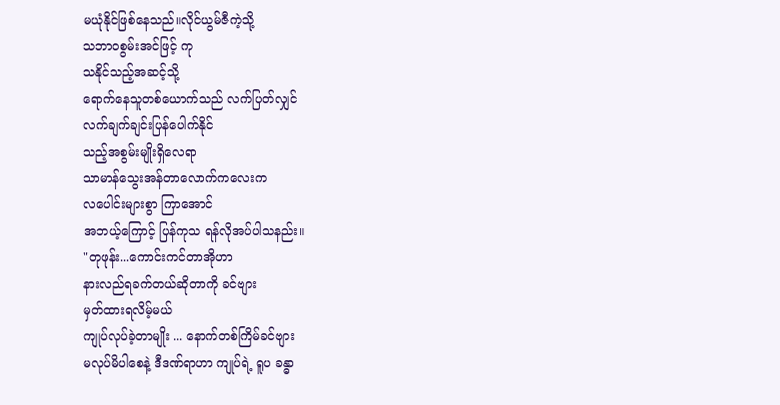မယုံနိုင်ဖြစ်နေသည်။လိုင်ယွမ်ဇီကဲ့သို့
သဘာ၀စွမ်းအင်ဖြင့် ကု
သနိုင်သည့်အဆင့်သို့
ရောက်နေသူတစ်ယောက်သည် လက်ပြတ်လျှင်
လက်ချက်ချင်းပြန်ပေါက်နိုင်
သည့်အစွမ်းမျိုးရှိလေရာ
သာမာန်သွေးအန်တာလောက်ကလေးက
လပေါင်းများစွာ ကြာအောင်
အဘယ့်ကြောင့် ပြန်ကုသ ရန်လိုအပ်ပါသနည်း။
"တုဖုန်း...ကောင်းကင်တာအိုဟာ
နားလည်ရခက်တယ်ဆိုတာကို ခင်ဗျား
မှတ်ထားရလိမ့်မယ်
ကျုပ်လုပ်ခဲ့တာမျိုး ... နောက်တစ်ကြိမ်ခင်ဗျား
မလုပ်မိပါစေနဲ့ ဒီဒဏ်ရာဟာ ကျုပ်ရဲ့ ရူပ ခန္ဓာ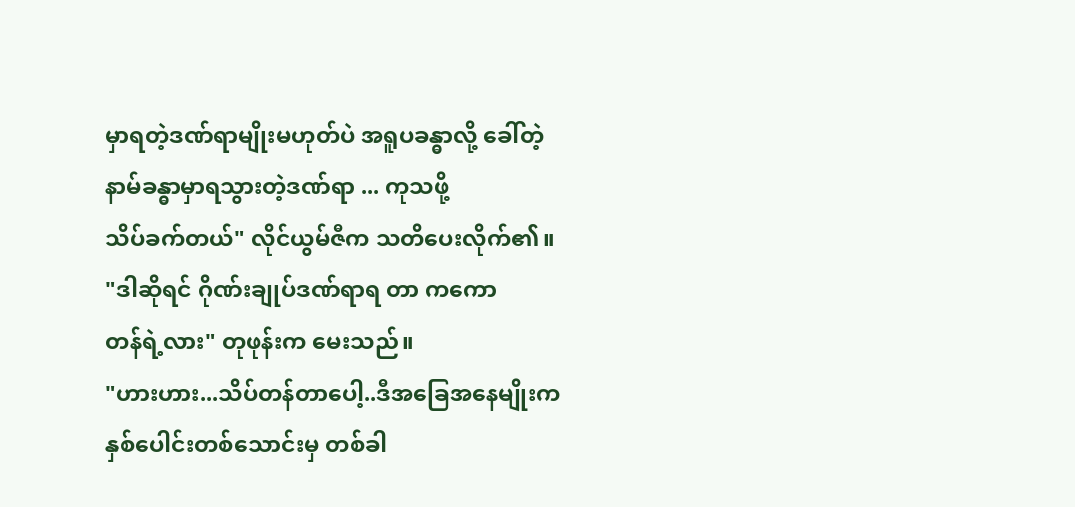မှာရတဲ့ဒဏ်ရာမျိုးမဟုတ်ပဲ အရူပခန္ဓာလို့ ခေါ်တဲ့
နာမ်ခန္ဓာမှာရသွားတဲ့ဒဏ်ရာ ... ကုသဖို့
သိပ်ခက်တယ်" လိုင်ယွမ်ဇီက သတိပေးလိုက်၏။
"ဒါဆိုရင် ဂိုဏ်းချုပ်ဒဏ်ရာရ တာ ကကော
တန်ရဲ့လား" တုဖုန်းက မေးသည်။
"ဟားဟား...သိပ်တန်တာပေါ့..ဒီအခြေအနေမျိုးက
နှစ်ပေါင်းတစ်သောင်းမှ တစ်ခါ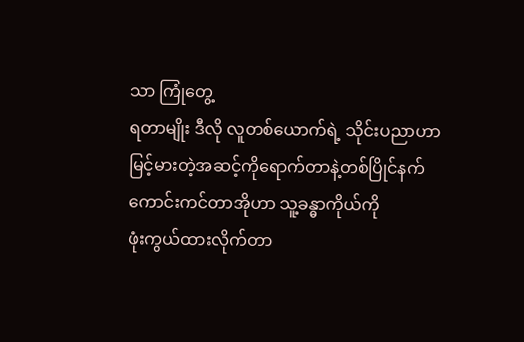သာ ကြုံတွေ့
ရတာမျိုး ဒီလို လူတစ်ယောက်ရဲ့ သိုင်းပညာဟာ
မြင့်မားတဲ့အဆင့်ကိုရောက်တာနဲ့တစ်ပြိုင်နက်
ကောင်းကင်တာအိုဟာ သူ့ခန္ဓာကိုယ်ကို
ဖုံးကွယ်ထားလိုက်တာ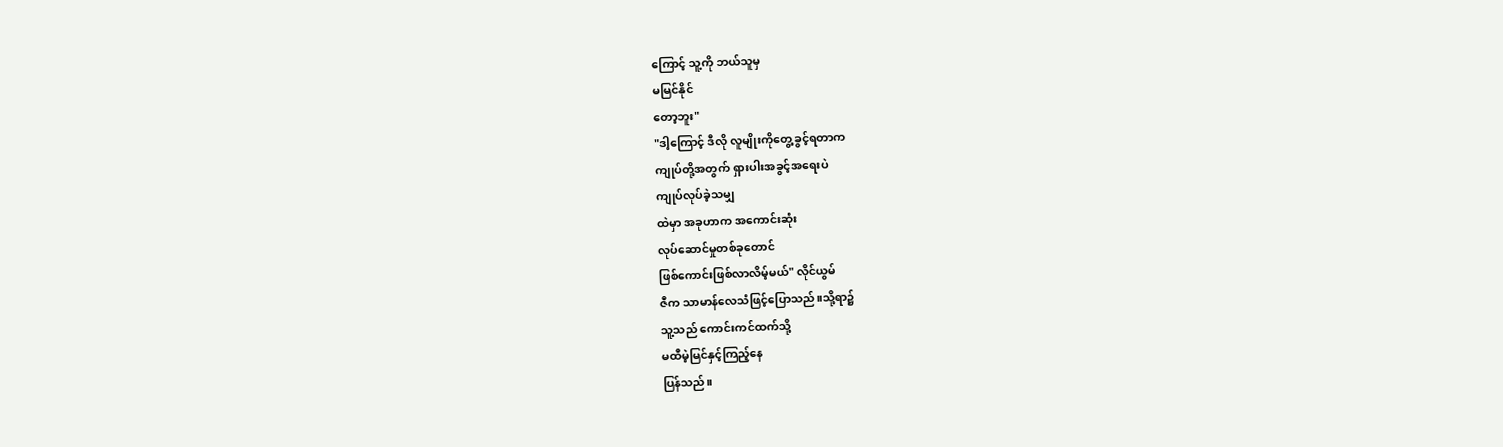ကြောင့် သူ့ကို ဘယ်သူမှ
မမြင်နိုင်
တော့ဘူး"
"ဒါ့ကြောင့် ဒီလို လူမျိုးကိုတွေ့ခွင့်ရတာက
ကျုပ်တို့အတွက် ရှားပါးအခွင့်အရေးပဲ
ကျုပ်လုပ်ခဲ့သမျှ
ထဲမှာ အခုဟာက အကောင်းဆုံး
လုပ်ဆောင်မှုတစ်ခုတောင်
ဖြစ်ကောင်းဖြစ်လာလိမ့်မယ်" လိုင်ယွမ်
ဇီက သာမာန်လေသံဖြင့်ပြောသည်။သို့ရာ၌
သူ့သည် ကောင်းကင်ထက်သို့
မထီမဲ့မြင်နှင့်ကြည့်နေ
ပြန်သည်။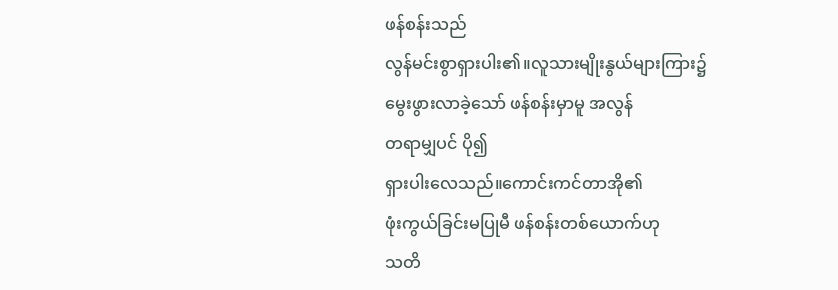ဖန်စန်းသည်
လွန်မင်းစွာရှားပါး၏။လူသားမျိုးနွယ်များကြား၌
မွေးဖွားလာခဲ့သော် ဖန်စန်းမှာမူ အလွန်
တရာမျှပင် ပို၍
ရှားပါးလေသည်။ကောင်းကင်တာအို၏
ဖုံးကွယ်ခြင်းမပြုမီ ဖန်စန်းတစ်ယောက်ဟု
သတိ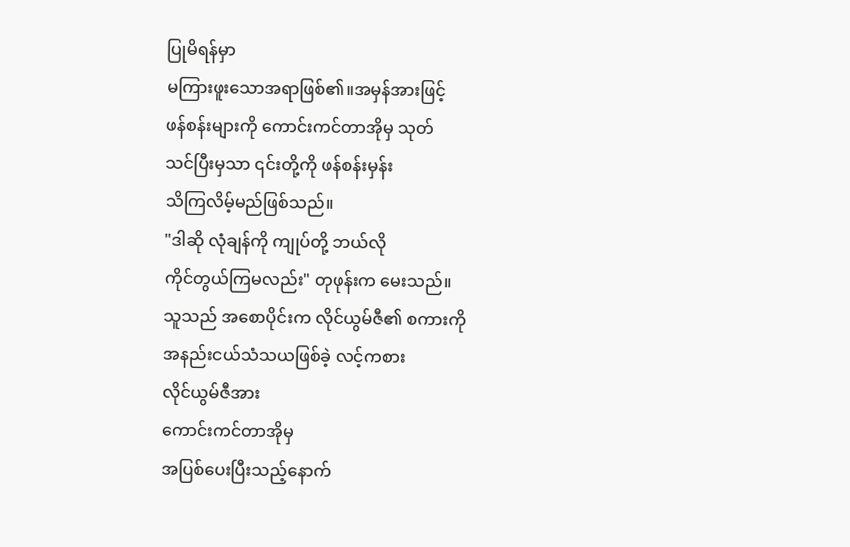ပြုမိရန်မှာ
မကြားဖူးသောအရာဖြစ်၏။အမှန်အားဖြင့်
ဖန်စန်းများကို ကောင်းကင်တာအိုမှ သုတ်
သင်ပြီးမှသာ ၎င်းတို့ကို ဖန်စန်းမှန်း
သိကြလိမ့်မည်ဖြစ်သည်။
"ဒါဆို လုံချန်ကို ကျုပ်တို့ ဘယ်လို
ကိုင်တွယ်ကြမလည်း" တုဖုန်းက မေးသည်။
သူသည် အစောပိုင်းက လိုင်ယွမ်ဇီ၏ စကားကို
အနည်းငယ်သံသယဖြစ်ခဲ့ လင့်ကစား
လိုင်ယွမ်ဇီအား
ကောင်းကင်တာအိုမှ
အပြစ်ပေးပြီးသည့်နောက်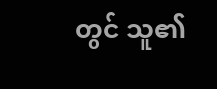တွင် သူ၏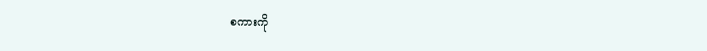စကားကို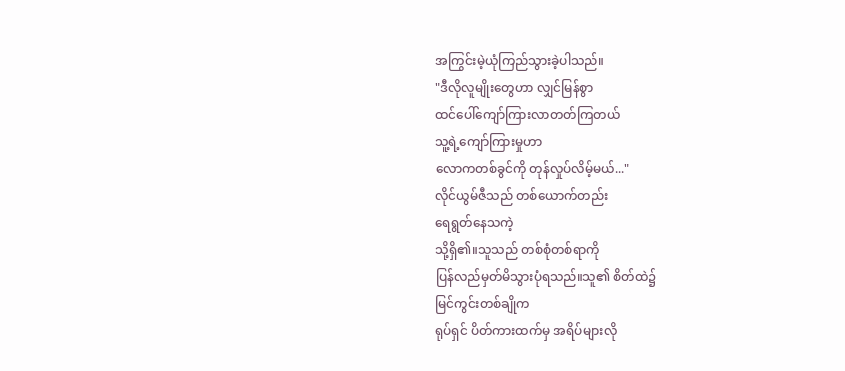အကြွင်းမဲ့ယုံကြည်သွားခဲ့ပါသည်။
"ဒီလိုလူမျိုးတွေဟာ လျှင်မြန်စွာ
ထင်ပေါ်ကျော်ကြားလာတတ်ကြတယ်
သူ့ရဲ့ကျော်ကြားမှုဟာ
လောကတစ်ခွင်ကို တုန်လှုပ်လိမ့်မယ်..."
လိုင်ယွမ်ဇီသည် တစ်ယောက်တည်း
ရေရွတ်နေသကဲ့
သို့ရှိ၏။သူသည် တစ်စုံတစ်ရာကို
ပြန်လည်မှတ်မိသွားပုံရသည်။သူ၏ စိတ်ထဲ၌
မြင်ကွင်းတစ်ချိုက
ရုပ်ရှင် ပိတ်ကားထက်မှ အရိပ်များလို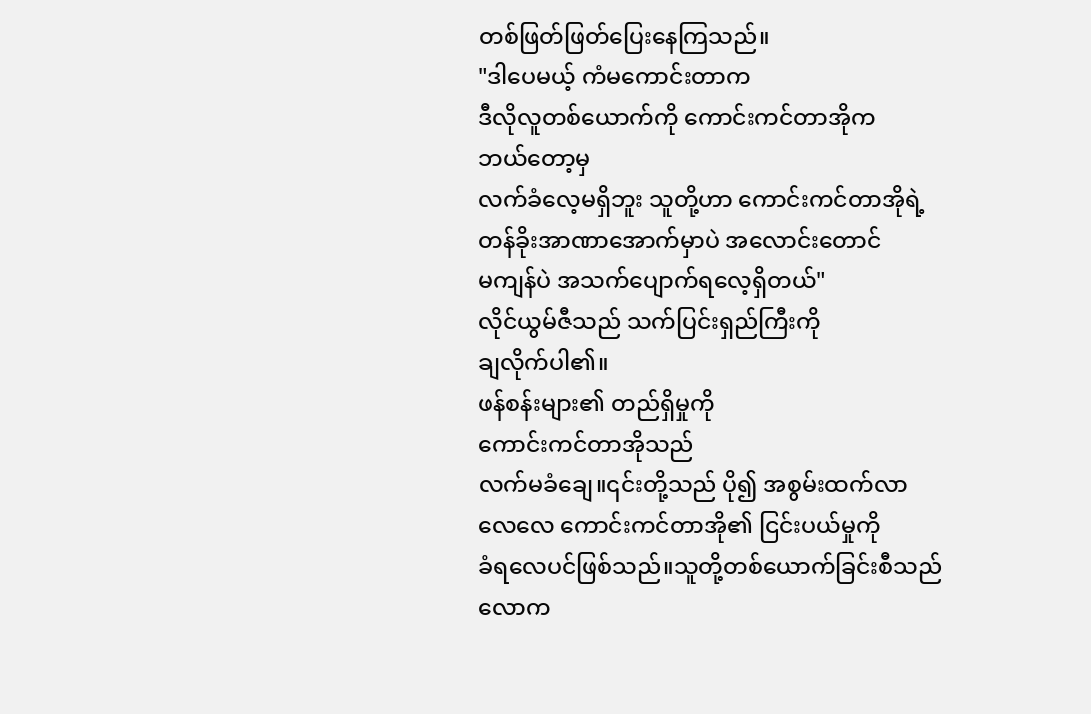တစ်ဖြတ်ဖြတ်ပြေးနေကြသည်။
"ဒါပေမယ့် ကံမကောင်းတာက
ဒီလိုလူတစ်ယောက်ကို ကောင်းကင်တာအိုက
ဘယ်တော့မှ
လက်ခံလေ့မရှိဘူး သူတို့ဟာ ကောင်းကင်တာအိုရဲ့
တန်ခိုးအာဏာအောက်မှာပဲ အလောင်းတောင်
မကျန်ပဲ အသက်ပျောက်ရလေ့ရှိတယ်"
လိုင်ယွမ်ဇီသည် သက်ပြင်းရှည်ကြီးကို
ချလိုက်ပါ၏။
ဖန်စန်းများ၏ တည်ရှိမှုကို
ကောင်းကင်တာအိုသည်
လက်မခံချေ။၎င်းတို့သည် ပို၍ အစွမ်းထက်လာ
လေလေ ကောင်းကင်တာအို၏ ငြင်းပယ်မှုကို
ခံရလေပင်ဖြစ်သည်။သူတို့တစ်ယောက်ခြင်းစီသည်
လောက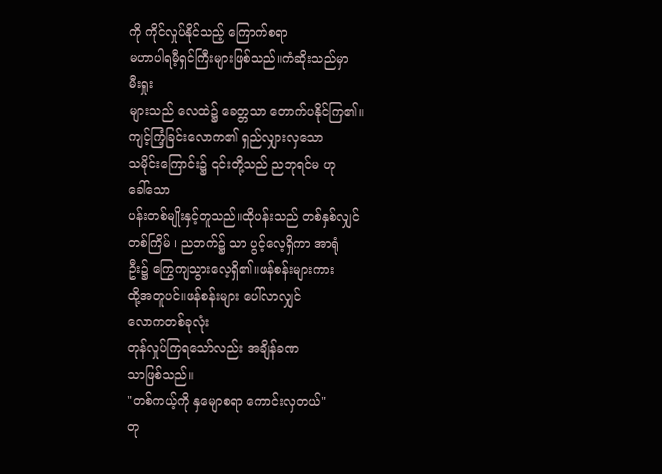ကို ကိုင်လှုပ်နိုင်သည့် ကြောက်စရာ
မဟာပါရမီ့ရှင်ကြီးများဖြစ်သည်။ကံဆိုးသည်မှာ
မီးရှုး
များသည် လေထဲ၌ ခေတ္တသာ တောက်ပနိုင်ကြ၏။
ကျင့်ကြံ့ခြင်းလောက၏ ရှည်လျှားလှသော
သမိုင်းကြောင်း၌ ၎င်းတို့သည် ညဘုရင်မ ဟု
ခေါ်သော
ပန်းတစ်မျိုးနှင့်တူသည်။ထိုပန်းသည် တစ်နှစ်လျှင်
တစ်ကြိမ် ၊ ညဘက်၌ သာ ပွင့်လေ့ရှိကာ အာရုံ
ဦး၌ ကြွေကျသွားလေ့ရှိ၏။ဖန်စန်းများကား
ထို့အတူပင်။ဖန်စန်းများ ပေါ်လာလျှင်
လောကတစ်ခုလုံး
တုန်လှုပ်ကြရသော်လည်း အချိန်ခဏ
သာဖြစ်သည်။
"တစ်ကယ့်ကို နှမျောစရာ ကောင်းလှတယ်"
တု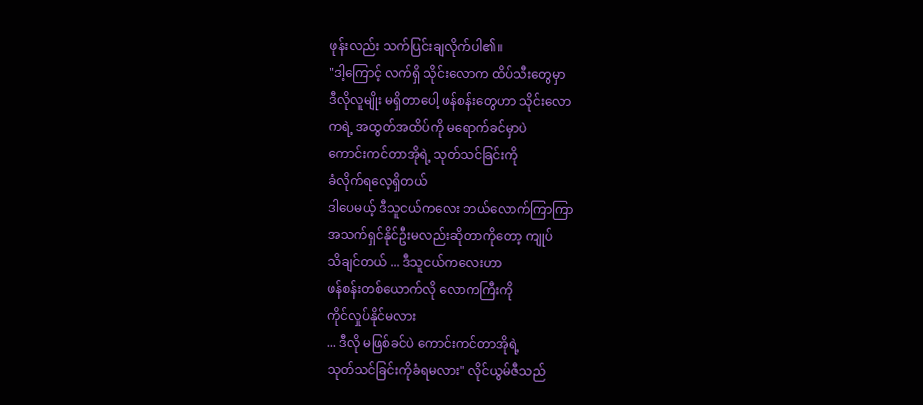ဖုန်းလည်း သက်ပြင်းချလိုက်ပါ၏။
"ဒါ့ကြောင့် လက်ရှိ သိုင်းလောက ထိပ်သီးတွေမှာ
ဒီလိုလူမျိုး မရှိတာပေါ့ ဖန်စန်းတွေဟာ သိုင်းလော
ကရဲ့ အထွတ်အထိပ်ကို မရောက်ခင်မှာပဲ
ကောင်းကင်တာအိုရဲ့ သုတ်သင်ခြင်းကို
ခံလိုက်ရလေ့ရှိတယ်
ဒါပေမယ့် ဒီသူငယ်ကလေး ဘယ်လောက်ကြာကြာ
အသက်ရှင်နိုင်ဦးမလည်းဆိုတာကိုတော့ ကျုပ်
သိချင်တယ် ... ဒီသူငယ်ကလေးဟာ
ဖန်စန်းတစ်ယောက်လို လောကကြီးကို
ကိုင်လှုပ်နိုင်မလား
... ဒီလို မဖြစ်ခင်ပဲ ကောင်းကင်တာအိုရဲ့
သုတ်သင်ခြင်းကိုခံရမလား" လိုင်ယွမ်ဇီသည်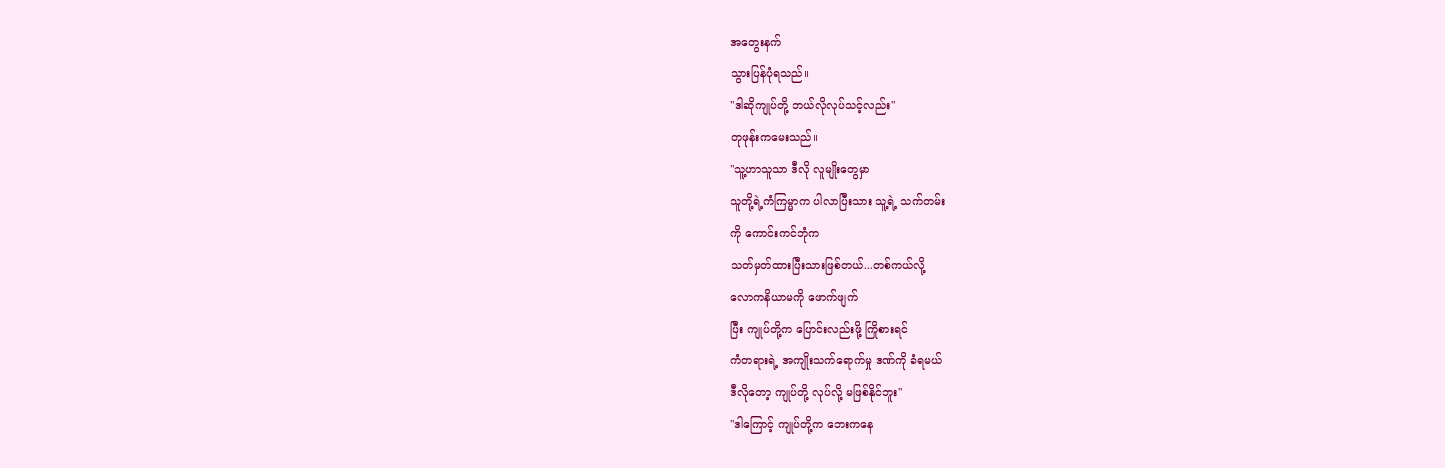အတွေးနက်
သွားပြန်ပုံရသည်။
"ဒါဆိုကျုပ်တို့ ဘယ်လိုလုပ်သင့်လည်း"
တုဖုန်းကမေးသည်။
"သူ့ဟာသူသာ ဒီလို လူမျိုးတွေမှာ
သူတို့ရဲ့ကံကြမ္မာက ပါလာပြီးသား သူ့ရဲ့ သက်တမ်း
ကို ကောင်းကင်ဘုံက
သတ်မှတ်ထားပြီးသားဖြစ်တယ်...တစ်ကယ်လို့
လောကနိယာမကို ဖောက်ဖျက်
ပြီး ကျုပ်တို့က ပြောင်းလည်းဖို့ ကြိုစားရင်
ကံတရားရဲ့ အကျိုးသက်ရောက်မှု ဒဏ်ကို ခံရမယ်
ဒီလိုတော့ ကျုပ်တို့ လုပ်လို့ မဖြစ်နိုင်ဘူး"
"ဒါကြောင့် ကျုပ်တို့က ဘေးကနေ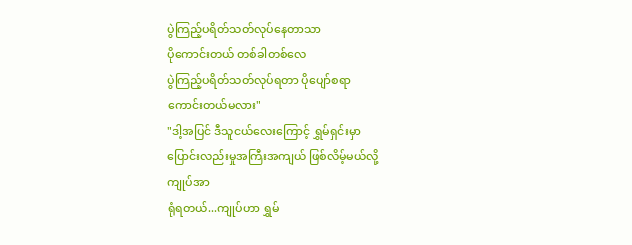ပွဲကြည့်ပရိတ်သတ်လုပ်နေတာသာ
ပိုကောင်းတယ် တစ်ခါတစ်လေ
ပွဲကြည့်ပရိတ်သတ်လုပ်ရတာ ပိုပျော်စရာ
ကောင်းတယ်မလား"
"ဒါ့အပြင် ဒီသူငယ်လေးကြောင့် ရွှမ်ရှင်းမှာ
ပြောင်းလည်းမှုအကြီးအကျယ် ဖြစ်လိမ့်မယ်လို့
ကျုပ်အာ
ရုံရတယ်...ကျုပ်ဟာ ရွှမ်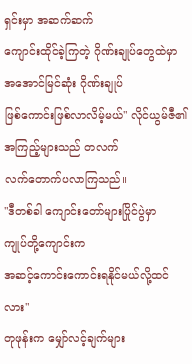ရှင်းမှာ အဆက်ဆက်
ကျောင်းထိုင်ခဲ့ကြတဲ့ ဂိုဏ်းချုပ်တွေထဲမှာ
အအောင်မြင်ဆုံး ဂိုဏ်းချုပ်
ဖြစ်ကောင်းဖြစ်လာလိမ့်မယ်" လိုင်ယွမ်ဇီ၏
အကြည့်များသည် တလက်
လက်တောက်ပလာကြသည်။
"ဒီတစ်ခါ ကျောင်းတော်များပြိုင်ပွဲမှာ
ကျုပ်တို့ကျောင်းက
အဆင့်ကောင်းကောင်းရနိုင်မယ်လို့ထင်လား"
တုဖုန်းက မျှော်လင့်ချက်များ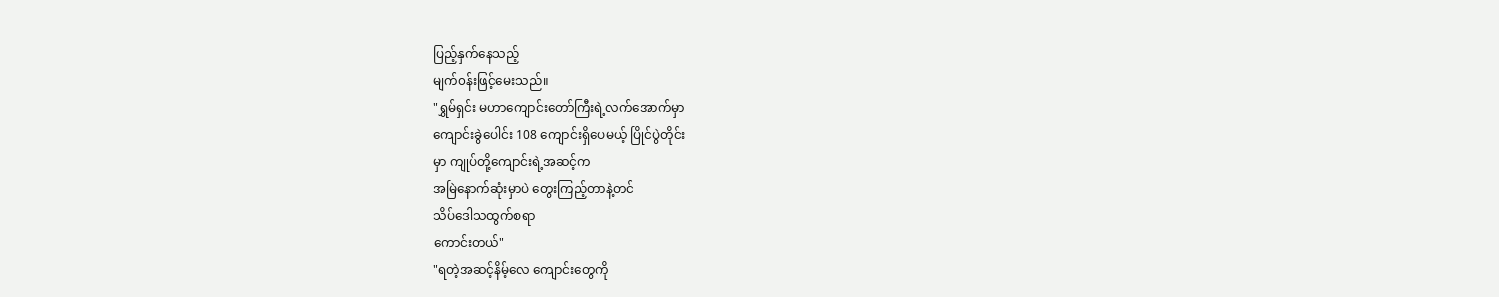ပြည့်နှက်နေသည့်
မျက်၀န်းဖြင့်မေးသည်။
"ရွှမ်ရှင်း မဟာကျောင်းတော်ကြီးရဲ့လက်အောက်မှာ
ကျောင်းခွဲပေါင်း 108 ကျောင်းရှိပေမယ့် ပြိုင်ပွဲတိုင်း
မှာ ကျုပ်တို့ကျောင်းရဲ့အဆင့်က
အမြဲနောက်ဆုံးမှာပဲ တွေးကြည့်တာနဲ့တင်
သိပ်ဒေါသထွက်စရာ
ကောင်းတယ်"
"ရတဲ့အဆင့်နိမ့်လေ ကျောင်းတွေကို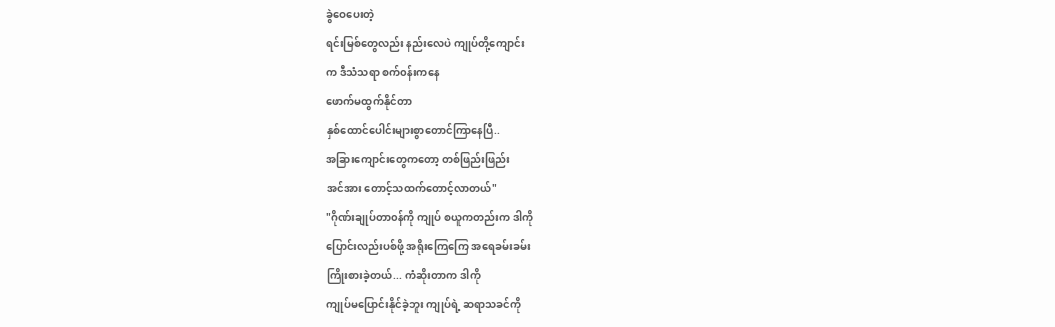ခွဲဝေပေးတဲ့
ရင်းမြစ်တွေလည်း နည်းလေပဲ ကျုပ်တို့ကျောင်း
က ဒီသံသရာ စက်၀န်းကနေ
ဖောက်မထွက်နိုင်တာ
နှစ်ထောင်ပေါင်းများစွာတောင်ကြာနေပြီ..
အခြားကျောင်းတွေကတော့ တစ်ဖြည်းဖြည်း
အင်အား တောင့်သထက်တောင့်လာတယ်"
"ဂိုဏ်းချုပ်တာ၀န်ကို ကျုပ် စယူကတည်းက ဒါကို
ပြောင်းလည်းပစ်ဖို့ အရိုးကြေကြေ အရေခမ်းခမ်း
ကြိုးစားခဲ့တယ်... ကံဆိုးတာက ဒါကို
ကျုပ်မပြောင်းနိုင်ခဲ့ဘူး ကျုပ်ရဲ့ ဆရာသခင်ကို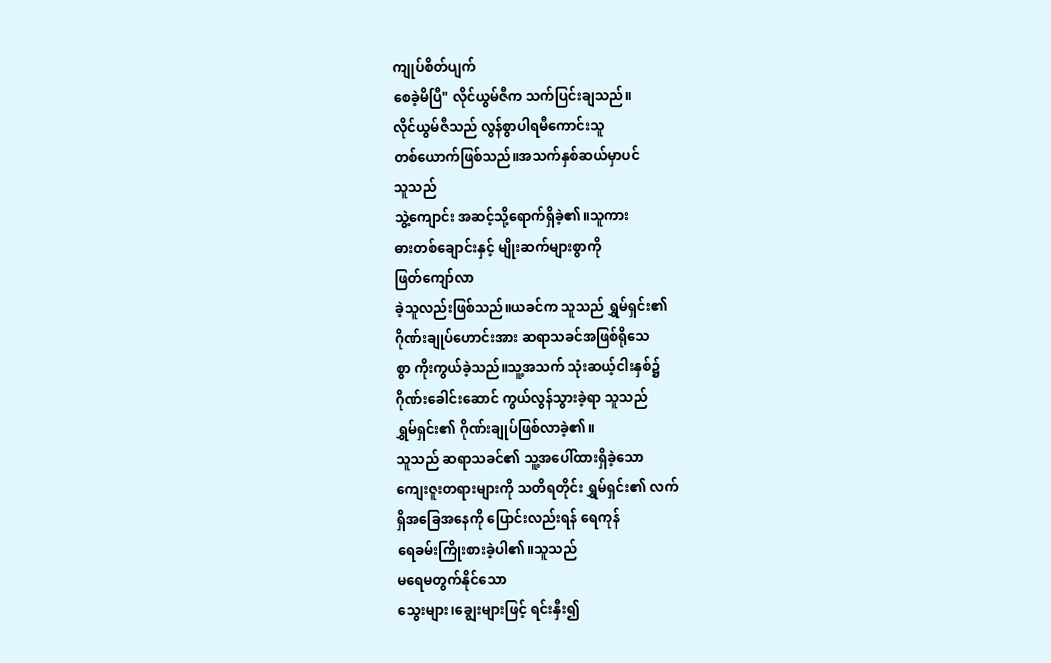ကျုပ်စိတ်ပျက်
စေခဲ့မိပြီ" လိုင်ယွမ်ဇီက သက်ပြင်းချသည်။
လိုင်ယွမ်ဇီသည် လွန်စွာပါရမီကောင်းသူ
တစ်ယောက်ဖြစ်သည်။အသက်နှစ်ဆယ်မှာပင်
သူသည်
သွဲ့ကျောင်း အဆင့်သို့ရောက်ရှိခဲ့၏။သူကား
ဓားတစ်ချောင်းနှင့် မျိုးဆက်များစွာကို
ဖြတ်ကျော်လာ
ခဲ့သူလည်းဖြစ်သည်။ယခင်က သူသည် ရွှမ်ရှင်း၏
ဂိုဏ်းချုပ်ဟောင်းအား ဆရာသခင်အဖြစ်ရိုသေ
စွာ ကိုးကွယ်ခဲ့သည်။သူ့အသက် သုံးဆယ့်ငါးနှစ်၌
ဂိုဏ်းခေါင်းဆောင် ကွယ်လွန်သွားခဲ့ရာ သူသည်
ရွှမ်ရှင်း၏ ဂိုဏ်းချုပ်ဖြစ်လာခဲ့၏။
သူသည် ဆရာသခင်၏ သူ့အပေါ်ထားရှိခဲ့သော
ကျေးဇူးတရားများကို သတိရတိုင်း ရွှမ်ရှင်း၏ လက်
ရှိအခြေအနေကို ပြောင်းလည်းရန် ရေကုန်
ရေခမ်းကြိုးစားခဲ့ပါ၏။သူသည်
မရေမတွက်နိုင်သော
သွေးများ၊ချွေးများဖြင့် ရင်းနှီး၍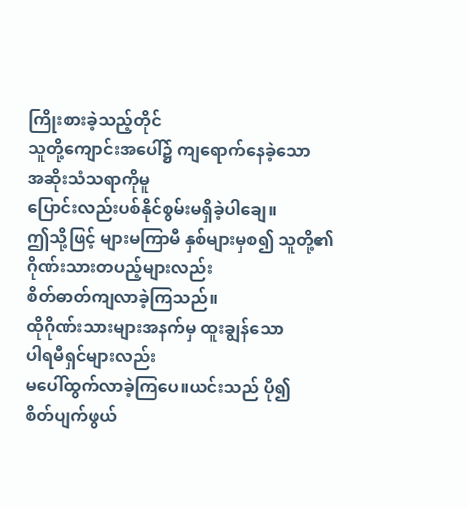ကြိုးစားခဲ့သည့်တိုင်
သူတို့ကျောင်းအပေါ်၌ ကျရောက်နေခဲ့သော
အဆိုးသံသရာကိုမူ
ပြောင်းလည်းပစ်နိုင်စွမ်းမရှိခဲ့ပါချေ။
ဤသို့ဖြင့် များမကြာမီ နှစ်များမှစ၍ သူတို့၏
ဂိုဏ်းသားတပည့်များလည်း
စိတ်ဓာတ်ကျလာခဲ့ကြသည်။
ထိုဂိုဏ်းသားများအနက်မှ ထူးချွန်သော
ပါရမီရှင်များလည်း
မပေါ်ထွက်လာခဲ့ကြပေ။ယင်းသည် ပို၍
စိတ်ပျက်ဖွယ်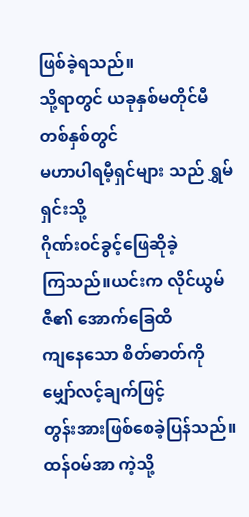ဖြစ်ခဲ့ရသည်။
သို့ရာတွင် ယခုနှစ်မတိုင်မီ တစ်နှစ်တွင်
မဟာပါရမီ့ရှင်များ သည် ရွှမ်ရှင်းသို့
ဂိုဏ်း၀င်ခွင့်ဖြေဆိုခဲ့
ကြသည်။ယင်းက လိုင်ယွမ်ဇီ၏ အောက်ခြေထိ
ကျနေသော စိတ်ဓာတ်ကို မျှော်လင့်ချက်ဖြင့်
တွန်းအားဖြစ်စေခဲ့ပြန်သည်။
ထန်၀မ်အာ ကဲ့သို့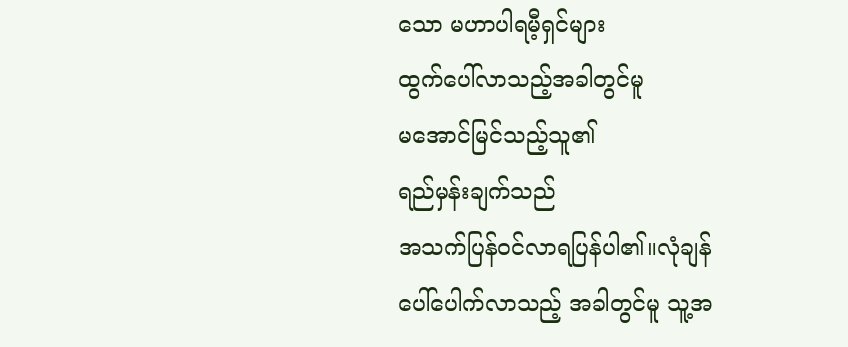သော မဟာပါရမီ့ရှင်များ
ထွက်ပေါ်လာသည့်အခါတွင်မူ
မအောင်မြင်သည့်သူ၏
ရည်မှန်းချက်သည်
အသက်ပြန်၀င်လာရပြန်ပါ၏။လုံချန်
ပေါ်ပေါက်လာသည့် အခါတွင်မူ သူ့အ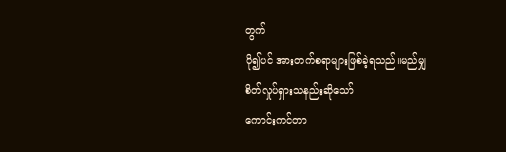တွက်
ပို၍ပင် အားတက်စရာများဖြစ်ခဲ့ရသည်။မည်မျှ
စိတ်လှုပ်ရှားသနည်းဆိုသော်
ကောင်းကင်တာ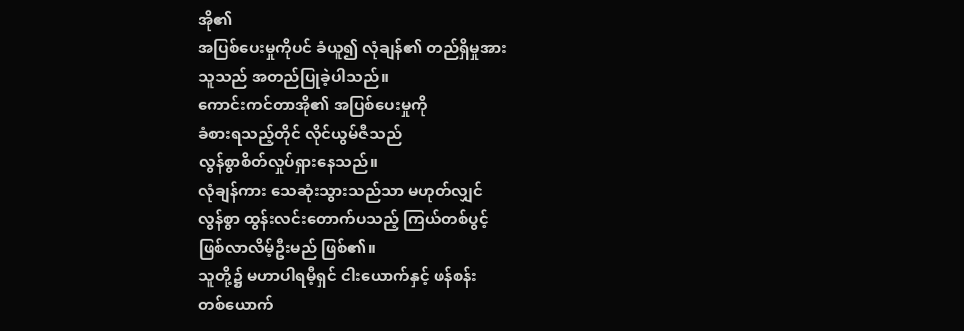အို၏
အပြစ်ပေးမှုကိုပင် ခံယူ၍ လုံချန်၏ တည်ရှိမှုအား
သူသည် အတည်ပြုခဲ့ပါသည်။
ကောင်းကင်တာအို၏ အပြစ်ပေးမှုကို
ခံစားရသည့်တိုင် လိုင်ယွမ်ဇီသည်
လွန်စွာစိတ်လှုပ်ရှားနေသည်။
လုံချန်ကား သေဆုံးသွားသည်သာ မဟုတ်လျှင်
လွန်စွာ ထွန်းလင်းတောက်ပသည့် ကြယ်တစ်ပွင့်
ဖြစ်လာလိမ့်ဦးမည် ဖြစ်၏။
သူတို့၌ မဟာပါရမီ့ရှင် ငါးယောက်နှင့် ဖန်စန်း
တစ်ယောက်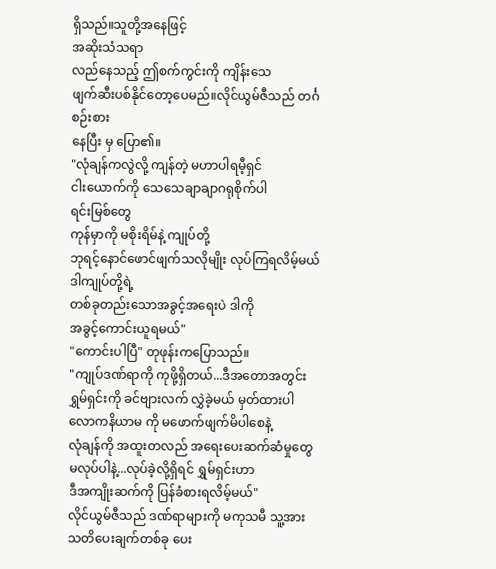ရှိသည်။သူတို့အနေဖြင့်
အဆိုးသံသရာ
လည်နေသည့် ဤစက်ကွင်းကို ကျိန်းသေ
ဖျက်ဆီးပစ်နိုင်တော့ပေမည်။လိုင်ယွမ်ဇီသည် တင်္ဂ
စဉ်းစား
နေပြီး မှ ပြော၏။
"လုံချန်ကလွဲလို့ ကျန်တဲ့ မဟာပါရမီ့ရှင်
ငါးယောက်ကို သေသေချာချာဂရုစိုက်ပါ
ရင်းမြစ်တွေ
ကုန်မှာကို မစိုးရိမ်နဲ့ ကျုပ်တို့
ဘုရင့်နောင်ဖောင်ဖျက်သလိုမျိုး လုပ်ကြရလိမ့်မယ်
ဒါကျုပ်တို့ရဲ့
တစ်ခုတည်းသောအခွင့်အရေးပဲ ဒါကို
အခွင့်ကောင်းယူရမယ်"
"ကောင်းပါပြီ" တုဖုန်းကပြောသည်။
"ကျုပ်ဒဏ်ရာကို ကုဖို့ရှိတယ်...ဒီအတောအတွင်း
ရွှမ်ရှင်းကို ခင်ဗျားလက် လွှဲခဲ့မယ် မှတ်ထားပါ
လောကနိယာမ ကို မဖောက်ဖျက်မိပါစေနဲ့
လုံချန်ကို အထူးတလည် အရေးပေးဆက်ဆံမှုတွေ
မလုပ်ပါနဲ့...လုပ်ခဲ့လို့ရှိရင် ရွှမ်ရှင်းဟာ
ဒီအကျိုးဆက်ကို ပြန်ခံစားရလိမ့်မယ်"
လိုင်ယွမ်ဇီသည် ဒဏ်ရာများကို မကုသမီ သူ့အား
သတိပေးချက်တစ်ခု ပေး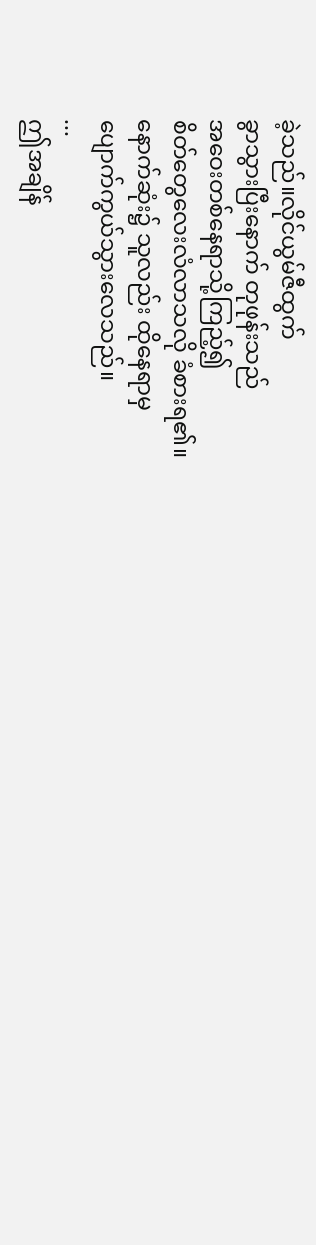ခဲ့သည်။လိုင်ယွမ်ဇီထွက်
ခွာသွားပြီးနောက် တုဖုန်းသည်
အဝေးတစ်နေရာသို့ကြည့်၍
စိတ်တွေလေးလံလာသလို ခံစားရ၏။
နောက်ဆုံး၌ သူလည်း ထိုနေရာမှ
ပျောက်ကွယ်သွားလေသည်။
...
ဤအချိန်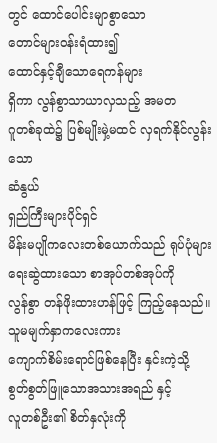တွင် ထောင်ပေါင်းမျာစွာသော
တောင်များ၀န်းရံထား၍
ထောင်နှင့်ချီသောရေကန်များ
ရှိကာ လွန်စွာသာယာလှသည့် အမတ
ဂူတစ်ခုထဲ၌ ပြစ်မျိုးမှဲ့မထင် လှရက်နိုင်လွန်းသော
ဆံနွယ်
ရှည်ကြီးများပိုင်ရှင်
မိန်းမပျိုကလေးတစ်ယောက်သည် ရုပ်ပုံများ
ရေးဆွဲထားသော စာအုပ်တစ်အုပ်ကို
လွန်စွာ တန်ဖိုးထားဟန်ဖြင့် ကြည့်နေသည်။
သူမမျက်နှာကလေးကား
ကျောက်စိမ်းရောင်ဖြစ်နေပြီး နှင်းကဲ့သို့
စွတ်စွတ်ဖြူသောအသားအရည် နှင့်
လူတစ်ဦး၏ စိတ်နှလုံးကို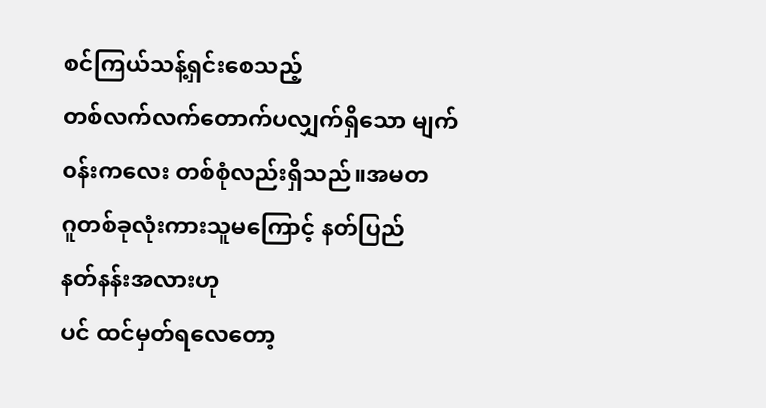စင်ကြယ်သန့်ရှင်းစေသည့်
တစ်လက်လက်တောက်ပလျှက်ရှိသော မျက်
၀န်းကလေး တစ်စုံလည်းရှိသည်။အမတ
ဂူတစ်ခုလုံးကားသူမကြောင့် နတ်ပြည်
နတ်နန်းအလားဟု
ပင် ထင်မှတ်ရလေတော့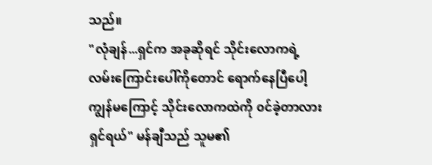သည်။
"လုံချန်...ရှင်က အခုဆိုရင် သိုင်းလောကရဲ့
လမ်းကြောင်းပေါ်ကိုတောင် ရောက်နေပြီပေါ့
ကျွန်မကြောင့် သိုင်းလောကထဲကို ၀င်ခဲ့တာလား
ရှင်ရယ်" မန်ချီသည် သူမ၏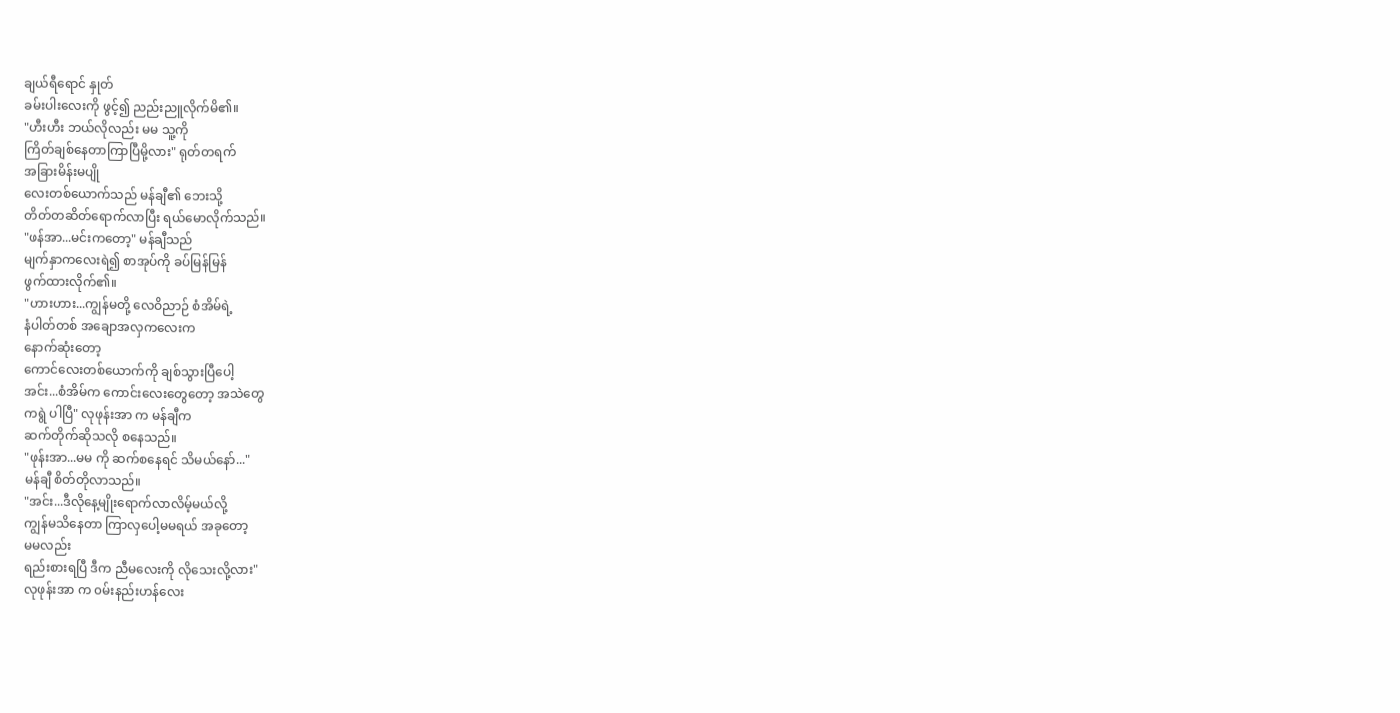ချယ်ရီရောင် နှုတ်
ခမ်းပါးလေးကို ဖွင့်၍ ညည်းညူလိုက်မိ၏။
"ဟီးဟီး ဘယ်လိုလည်း မမ သူ့ကို
ကြိတ်ချစ်နေတာကြာပြီမို့လား" ရုတ်တရက်
အခြားမိန်းမပျို
လေးတစ်ယောက်သည် မန်ချီ၏ ဘေးသို့
တိတ်တဆိတ်ရောက်လာပြီး ရယ်မောလိုက်သည်။
"ဖန်အာ...မင်းကတော့" မန်ချီသည်
မျက်နှာကလေးရဲ၍ စာအုပ်ကို ခပ်မြန်မြန်
ဖွက်ထားလိုက်၏။
"ဟားဟား...ကျွန်မတို့ လေဝိညာဉ် စံအိမ်ရဲ့
နံပါတ်တစ် အချောအလှကလေးက
နောက်ဆုံးတော့
ကောင်လေးတစ်ယောက်ကို ချစ်သွားပြီပေါ့
အင်း...စံအိမ်က ကောင်းလေးတွေတော့ အသဲတွေ
ကရွဲ ပါပြီ" လုဖုန်းအာ က မန်ချီက
ဆက်တိုက်ဆိုသလို စနေသည်။
"ဖုန်းအာ...မမ ကို ဆက်စနေရင် သိမယ်နော်..."
မန်ချီ စိတ်တိုလာသည်။
"အင်း...ဒီလိုနေ့မျိုးရောက်လာလိမ့်မယ်လို့
ကျွန်မသိနေတာ ကြာလှပေါ့မမရယ် အခုတော့
မမလည်း
ရည်းစားရပြီ ဒီက ညီမလေးကို လိုသေးလို့လား"
လုဖုန်းအာ က ၀မ်းနည်းဟန်လေး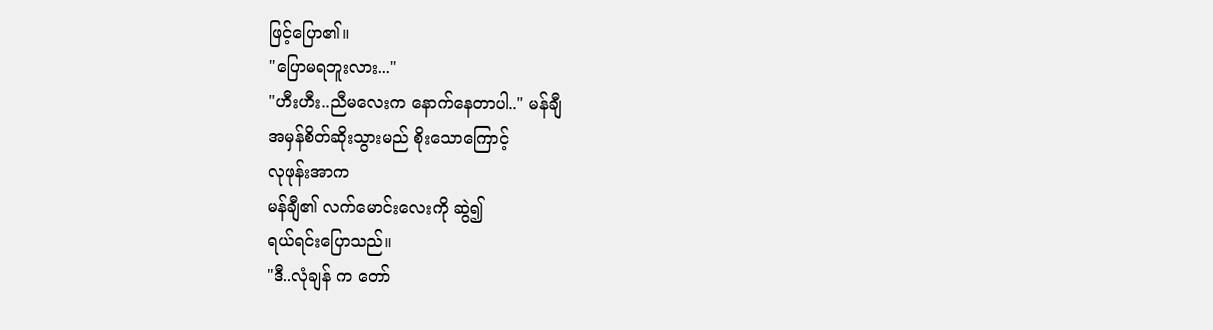ဖြင့်ပြော၏။
"ပြောမရဘူးလား..."
"ဟီးဟီး..ညီမလေးက နောက်နေတာပါ.." မန်ချီ
အမှန်စိတ်ဆိုးသွားမည် စိုးသောကြောင့်
လုဖုန်းအာက
မန်ချီ၏ လက်မောင်းလေးကို ဆွဲ၍
ရယ်ရင်းပြောသည်။
"ဒီ..လုံချန် က တော်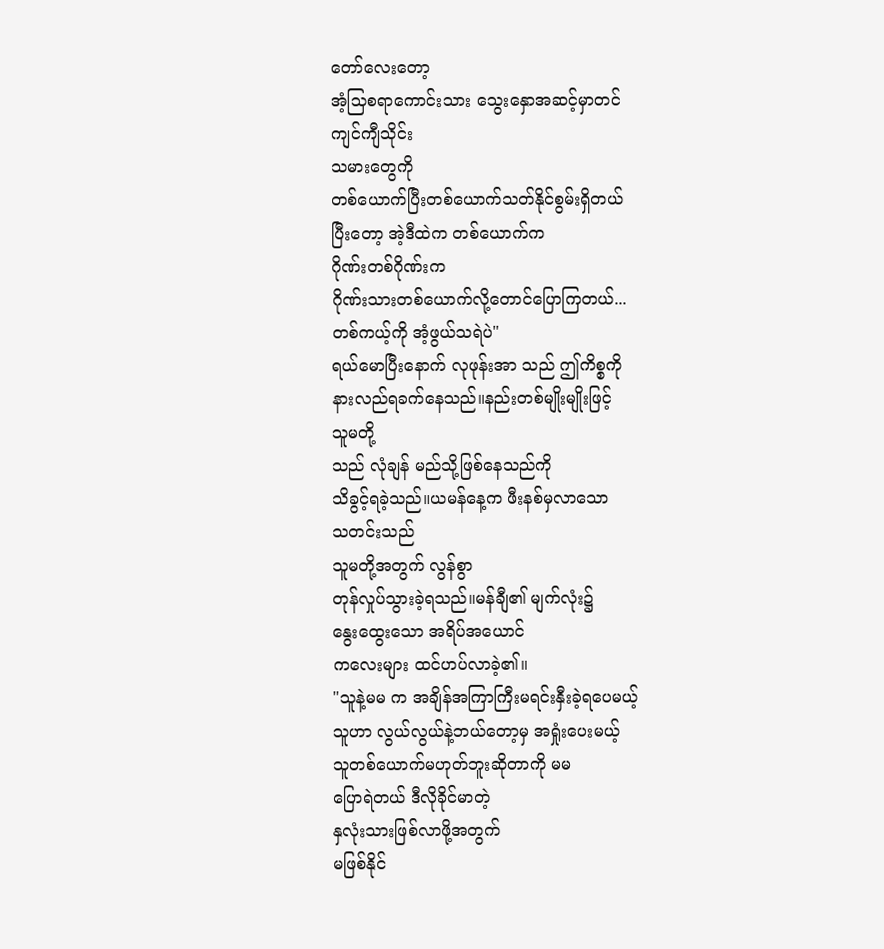တော်လေးတော့
အံ့သြစရာကောင်းသား သွေးနှောအဆင့်မှာတင်
ကျင်ကျီသိုင်း
သမားတွေကို
တစ်ယောက်ပြီးတစ်ယောက်သတ်နိုင်စွမ်းရှိတယ်
ပြီးတော့ အဲ့ဒီထဲက တစ်ယောက်က
ဂိုဏ်းတစ်ဂိုဏ်းက
ဂိုဏ်းသားတစ်ယောက်လို့တောင်ပြောကြတယ်...
တစ်ကယ့်ကို အံ့ဖွယ်သရဲပဲ"
ရယ်မောပြီးနောက် လုဖုန်းအာ သည် ဤကိစ္စကို
နားလည်ရခက်နေသည်။နည်းတစ်မျိုးမျိုးဖြင့်
သူမတို့
သည် လုံချန် မည်သို့ဖြစ်နေသည်ကို
သိခွင့်ရခဲ့သည်။ယမန်နေ့က ဖီးနစ်မှလာသော
သတင်းသည်
သူမတို့အတွက် လွန်စွာ
တုန်လှုပ်သွားခဲ့ရသည်။မန်ချီ၏ မျက်လုံး၌
နွေးထွေးသော အရိပ်အယောင်
ကလေးများ ထင်ဟပ်လာခဲ့၏။
"သူနဲ့မမ က အချိန်အကြာကြီးမရင်းနှီးခဲ့ရပေမယ့်
သူဟာ လွယ်လွယ်နဲ့ဘယ်တော့မှ အရှုံးပေးမယ့်
သူတစ်ယောက်မဟုတ်ဘူးဆိုတာကို မမ
ပြောရဲတယ် ဒီလိုခိုင်မာတဲ့
နှလုံးသားဖြစ်လာဖို့အတွက်
မဖြစ်နိုင်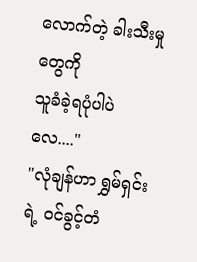လောက်တဲ့ ခါးသီးမှုတွေကို
သူခံခဲ့ရပုံပါပဲလေ...."
"လုံချန်ဟာ ရွှမ်ရှင်းရဲ့ ၀င်ခွင့်တံ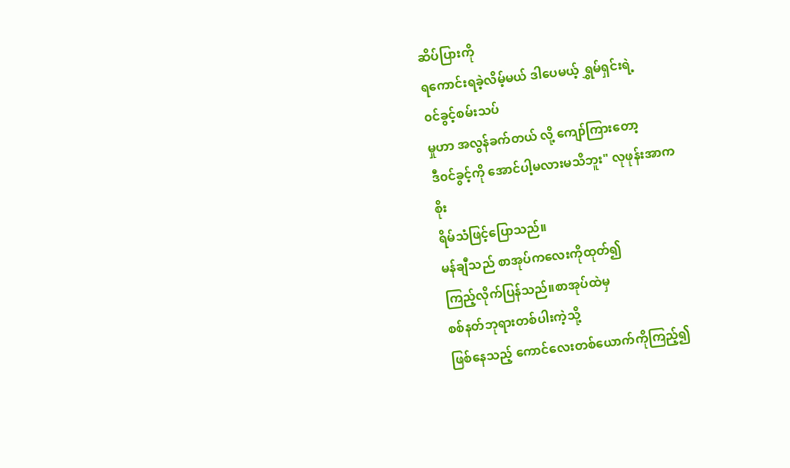ဆိပ်ပြားကို
ရကောင်းရခဲ့လိမ့်မယ် ဒါပေမယ့် ရွှမ်ရှင်းရဲ့
၀င်ခွင့်စမ်းသပ်
မှုဟာ အလွန်ခက်တယ် လို့ ကျော်ကြားတော့
ဒီ၀င်ခွင့်ကို အောင်ပါ့မလားမသိဘူး" လုဖုန်းအာက
စိုး
ရိမ်သံဖြင့်ပြောသည်။
မန်ချီသည် စာအုပ်ကလေးကိုထုတ်၍
ကြည့်လိုက်ပြန်သည်။စာအုပ်ထဲမှ
စစ်နတ်ဘုရားတစ်ပါးကဲ့သို့
ဖြစ်နေသည့် ကောင်လေးတစ်ယောက်ကိုကြည့်၍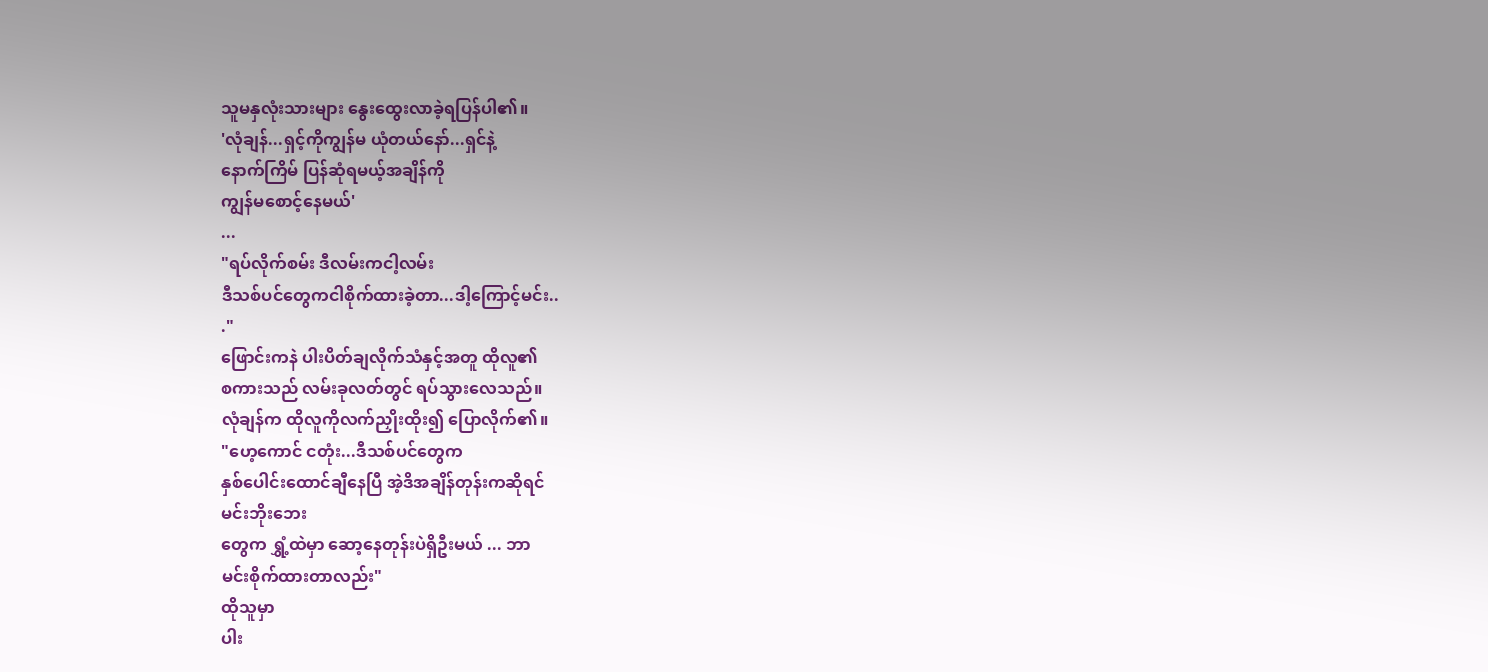သူမနှလုံးသားများ နွေးထွေးလာခဲ့ရပြန်ပါ၏။
'လုံချန်...ရှင့်ကိုကျွန်မ ယုံတယ်နော်...ရှင်နဲ့
နောက်ကြိမ် ပြန်ဆုံရမယ့်အချိန်ကို
ကျွန်မစောင့်နေမယ်'
...
"ရပ်လိုက်စမ်း ဒီလမ်းကငါ့လမ်း
ဒီသစ်ပင်တွေကငါစိုက်ထားခဲ့တာ...ဒါ့ကြောင့်မင်း..
."
ဖြောင်းကနဲ ပါးပိတ်ချလိုက်သံနှင့်အတူ ထိုလူ၏
စကားသည် လမ်းခုလတ်တွင် ရပ်သွားလေသည်။
လုံချန်က ထိုလူကိုလက်ညှိုးထိုး၍ ပြောလိုက်၏။
"ဟေ့ကောင် ငတုံး...ဒီသစ်ပင်တွေက
နှစ်ပေါင်းထောင်ချီနေပြီ အဲ့ဒိအချိန်တုန်းကဆိုရင်
မင်းဘိုးဘေး
တွေက ရွှံ့ထဲမှာ ဆော့နေတုန်းပဲရှိဦးမယ် ... ဘာ
မင်းစိုက်ထားတာလည်း"
ထိုသူမှာ
ပါး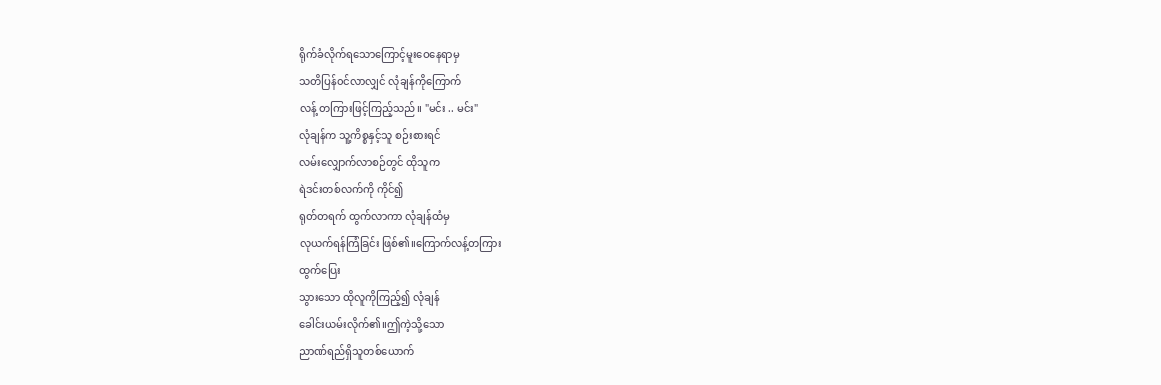ရိုက်ခံလိုက်ရသောကြောင့်မူးဝေနေရာမှ
သတိပြန်၀င်လာလျှင် လုံချန်ကိုကြောက်
လန့် တကြားဖြင့်ကြည့်သည်။ "မင်း .. မင်း"
လုံချန်က သူ့ကိစ္စနှင့်သူ စဉ်းစားရင်
လမ်းလျှောက်လာစဉ်တွင် ထိုသူက
ရဲဒင်းတစ်လက်ကို ကိုင်၍
ရုတ်တရက် ထွက်လာကာ လုံချန်ထံမှ
လုယက်ရန်ကြံခြင်း ဖြစ်၏။ကြောက်လန့်တကြား
ထွက်ပြေး
သွားသော ထိုလူကိုကြည့်၍ လုံချန်
ခေါင်းယမ်းလိုက်၏။ဤကဲ့သို့သော
ညာဏ်ရည်ရှိသူတစ်ယောက်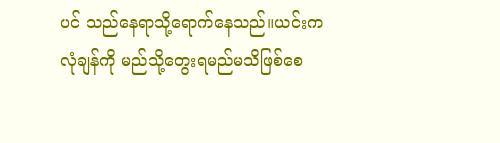ပင် သည်နေရာသို့ရောက်နေသည်။ယင်းက
လုံချန်ကို မည်သို့တွေးရမည်မသိဖြစ်စေ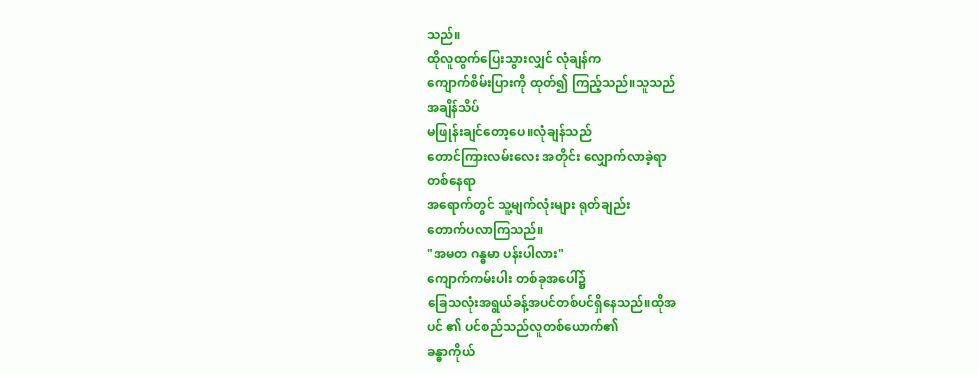သည်။
ထိုလူထွက်ပြေးသွားလျှင် လုံချန်က
ကျောက်စိမ်းပြားကို ထုတ်၍ ကြည့်သည်။သူသည်
အချိန်သိပ်
မဖြုန်းချင်တော့ပေ။လုံချန်သည်
တောင်ကြားလမ်းလေး အတိုင်း လျှောက်လာခဲ့ရာ
တစ်နေရာ
အရောက်တွင် သူ့မျက်လုံးများ ရုတ်ချည်း
တောက်ပလာကြသည်။
"အမတ ဂန္ဓမာ ပန်းပါလား"
ကျောက်ကမ်းပါး တစ်ခုအပေါ်၌
ခြေသလုံးအရွယ်ခန့်အပင်တစ်ပင်ရှိနေသည်။ထိုအ
ပင် ၏ ပင်စည်သည်လူတစ်ယောက်၏
ခန္ဓာကိုယ်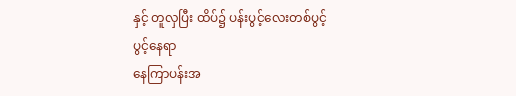နှင့် တူလှပြီး ထိပ်၌ ပန်းပွင့်လေးတစ်ပွင့်
ပွင့်နေရာ
နေကြာပန်းအ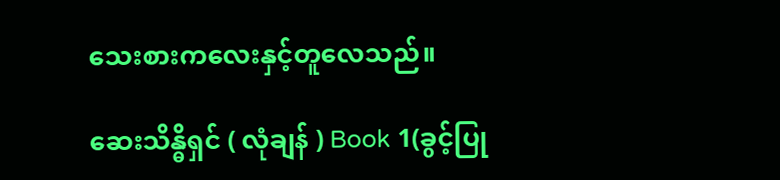သေးစားကလေးနှင့်တူလေသည်။

ဆေးသိန္ဓိရှင် ( လုံချန် ) Book 1(ခွင့်ပြု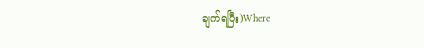ချက်ရပြီး)Where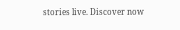stories live. Discover now